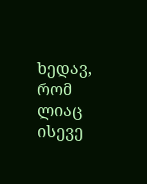ხედავ, რომ ლიაც ისევე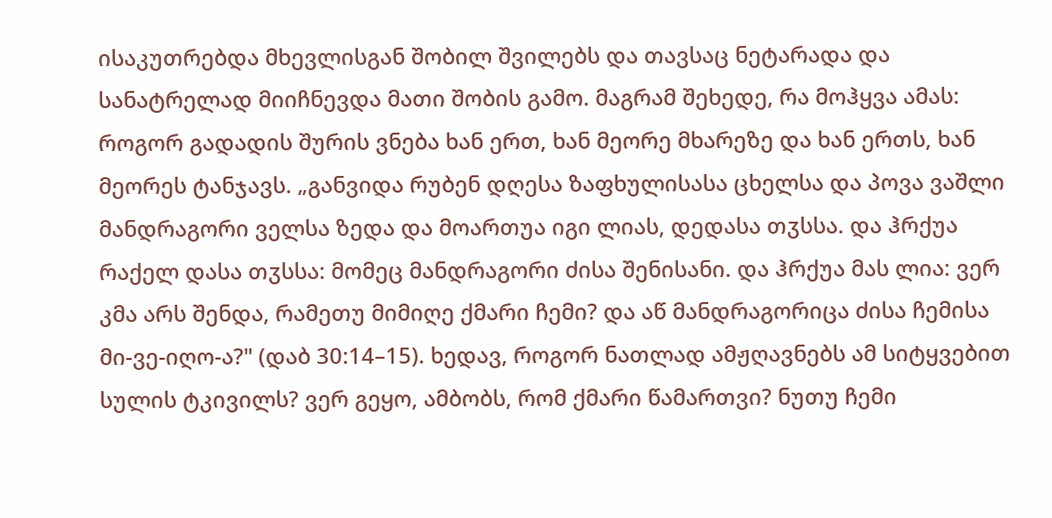ისაკუთრებდა მხევლისგან შობილ შვილებს და თავსაც ნეტარადა და სანატრელად მიიჩნევდა მათი შობის გამო. მაგრამ შეხედე, რა მოჰყვა ამას: როგორ გადადის შურის ვნება ხან ერთ, ხან მეორე მხარეზე და ხან ერთს, ხან მეორეს ტანჯავს. „განვიდა რუბენ დღესა ზაფხულისასა ცხელსა და პოვა ვაშლი მანდრაგორი ველსა ზედა და მოართუა იგი ლიას, დედასა თჳსსა. და ჰრქუა რაქელ დასა თჳსსა: მომეც მანდრაგორი ძისა შენისანი. და ჰრქუა მას ლია: ვერ კმა არს შენდა, რამეთუ მიმიღე ქმარი ჩემი? და აწ მანდრაგორიცა ძისა ჩემისა მი-ვე-იღო-ა?" (დაბ 30:14–15). ხედავ, როგორ ნათლად ამჟღავნებს ამ სიტყვებით სულის ტკივილს? ვერ გეყო, ამბობს, რომ ქმარი წამართვი? ნუთუ ჩემი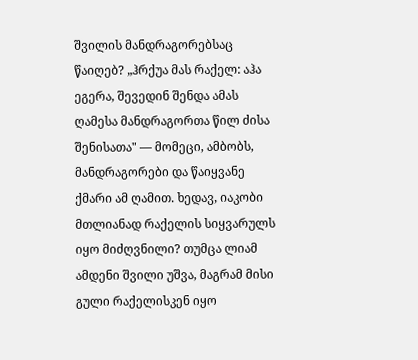შვილის მანდრაგორებსაც წაიღებ? „ჰრქუა მას რაქელ: აჰა ეგერა, შევედინ შენდა ამას ღამესა მანდრაგორთა წილ ძისა შენისათა" — მომეცი, ამბობს, მანდრაგორები და წაიყვანე ქმარი ამ ღამით. ხედავ, იაკობი მთლიანად რაქელის სიყვარულს იყო მიძღვნილი? თუმცა ლიამ ამდენი შვილი უშვა, მაგრამ მისი გული რაქელისკენ იყო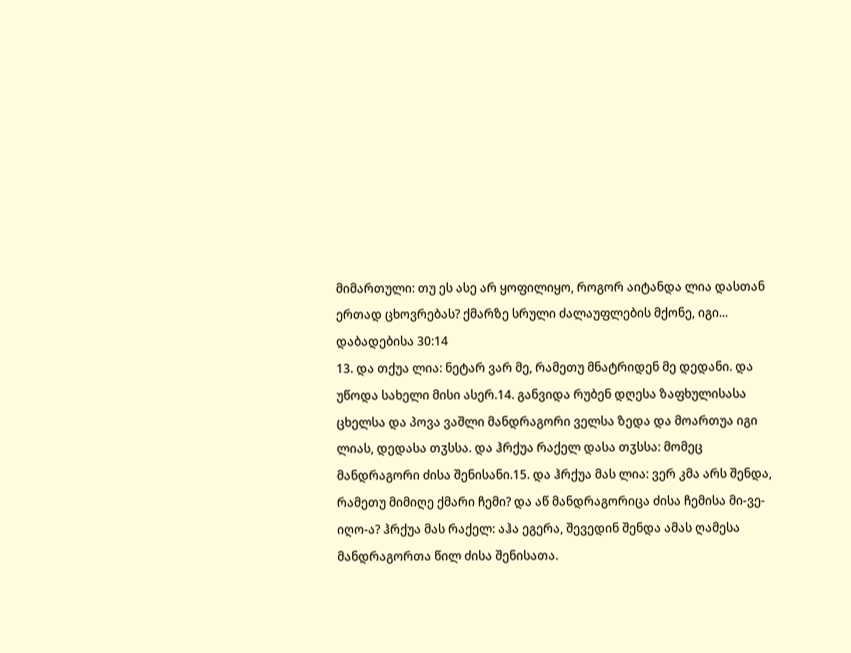მიმართული: თუ ეს ასე არ ყოფილიყო, როგორ აიტანდა ლია დასთან ერთად ცხოვრებას? ქმარზე სრული ძალაუფლების მქონე, იგი...
დაბადებისა 30:14
13. და თქუა ლია: ნეტარ ვარ მე, რამეთუ მნატრიდენ მე დედანი. და უწოდა სახელი მისი ასერ.14. განვიდა რუბენ დღესა ზაფხულისასა ცხელსა და პოვა ვაშლი მანდრაგორი ველსა ზედა და მოართუა იგი ლიას, დედასა თჳსსა. და ჰრქუა რაქელ დასა თჳსსა: მომეც მანდრაგორი ძისა შენისანი.15. და ჰრქუა მას ლია: ვერ კმა არს შენდა, რამეთუ მიმიღე ქმარი ჩემი? და აწ მანდრაგორიცა ძისა ჩემისა მი-ვე-იღო-ა? ჰრქუა მას რაქელ: აჰა ეგერა, შევედინ შენდა ამას ღამესა მანდრაგორთა წილ ძისა შენისათა.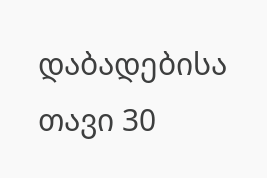დაბადებისა თავი 30